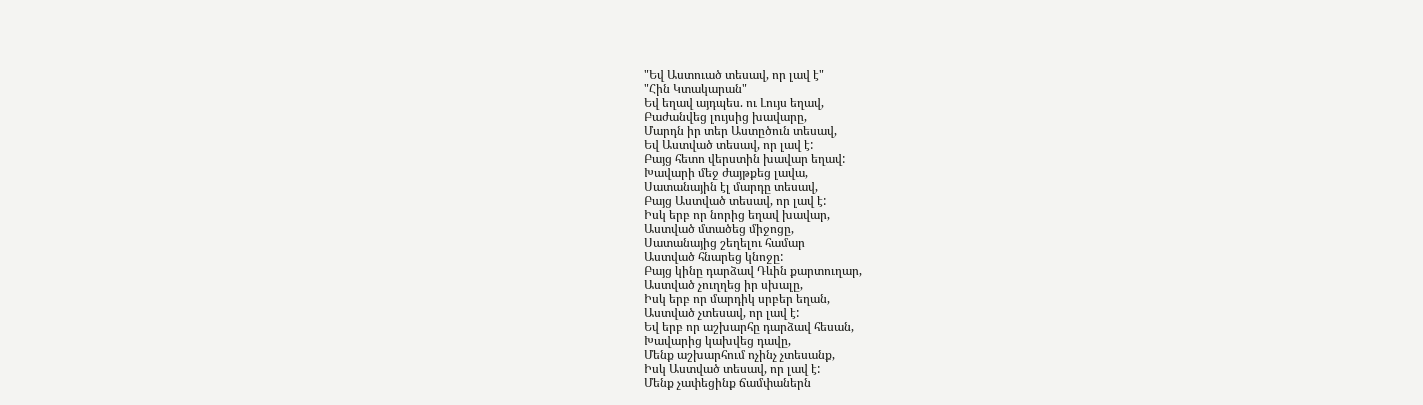"Եվ Աստուած տեսավ, որ լավ է"
"Հին Կտակարան"
Եվ եղավ այդպես. ու Լույս եղավ,
Բաժանվեց լույսից խավարը,
Մարդն իր տեր Աստըծուն տեսավ,
Եվ Աստված տեսավ, որ լավ է:
Բայց հետո վերստին խավար եղավ:
Խավարի մեջ ժայթքեց լավա,
Սատանային էլ մարդը տեսավ,
Բայց Աստված տեսավ, որ լավ է:
Իսկ երբ որ նորից եղավ խավար,
Աստված մտածեց միջոցը,
Սատանայից շեղելու համար
Աստված հնարեց կնոջը:
Բայց կինը դարձավ Դևին քարտուղար,
Աստված չուղղեց իր սխալը,
Իսկ երբ որ մարդիկ սրբեր եղան,
Աստված չտեսավ, որ լավ է:
Եվ երբ որ աշխարհը դարձավ հեսան,
Խավարից կախվեց դավը,
Մենք աշխարհում ոչինչ չտեսանք,
Իսկ Աստված տեսավ, որ լավ է:
Մենք չափեցինք ճամփաներն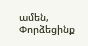ամեն,
Փորձեցինք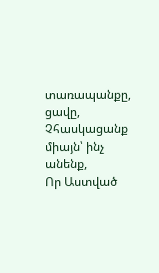տառապանքը, ցավը,
Չհասկացանք միայն՝ ինչ անենք,
Որ Աստված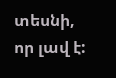տեսնի, որ լավ է: